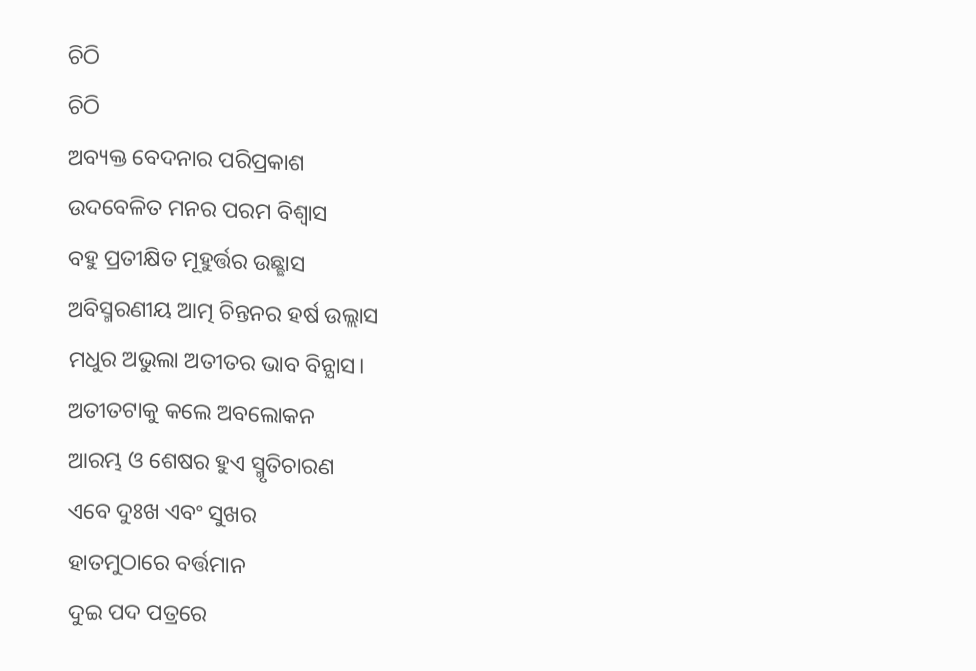ଚିଠି
ଚିଠି
ଅବ୍ୟକ୍ତ ବେଦନାର ପରିପ୍ରକାଶ
ଉଦବେଳିତ ମନର ପରମ ବିଶ୍ବାସ
ବହୁ ପ୍ରତୀକ୍ଷିତ ମୂହୁର୍ତ୍ତର ଉଛ୍ଛାସ
ଅବିସ୍ମରଣୀୟ ଆତ୍ମ ଚିନ୍ତନର ହର୍ଷ ଉଲ୍ଲାସ
ମଧୁର ଅଭୁଲା ଅତୀତର ଭାବ ବିନ୍ଯାସ।
ଅତୀତଟାକୁ କଲେ ଅବଲୋକନ
ଆରମ୍ଭ ଓ ଶେଷର ହୁଏ ସ୍ମୃତିଚାରଣ
ଏବେ ଦୁଃଖ ଏବଂ ସୁଖର
ହାତମୁଠାରେ ବର୍ତ୍ତମାନ
ଦୁଇ ପଦ ପତ୍ରରେ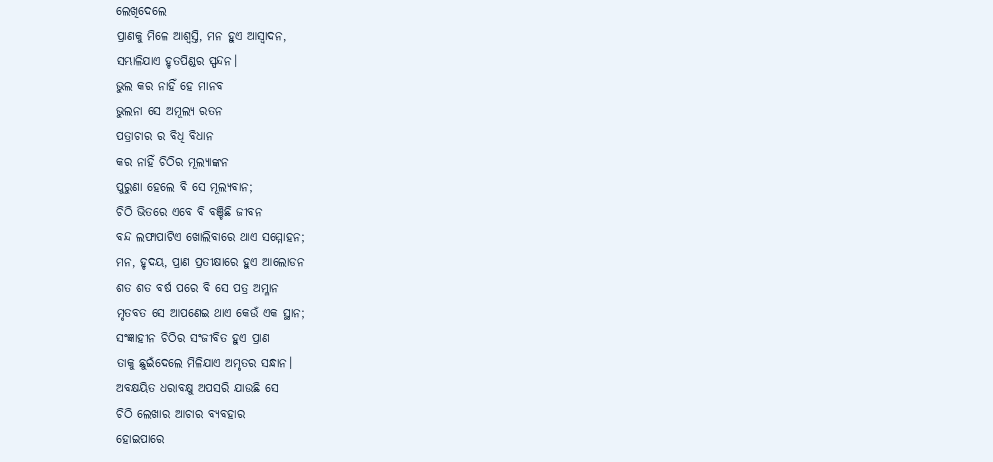ଲେଖିଦେଲେ
ପ୍ରାଣକୁ ମିଳେ ଆଶ୍ବସ୍ତି, ମନ ହୁଏ ଆସ୍ବାଦନ,
ସମ୍ଭାଳିଯାଏ ହୃତପିଣ୍ଡର ସ୍ପନ୍ଦନ।
ଭୁଲ କର ନାହିଁ ହେ ମାନବ
ଭୁଲନା ସେ ଅମୂଲ୍ଯ ରତନ
ପତ୍ରାଚାର ର ବିଧି ବିଧାନ
କର ନାହିଁ ଚିଠିର ମୂଲ୍ଯାଙ୍କନ
ପୁରୁଣା ହେଲେ ବି ସେ ମୂଲ୍ଯବାନ;
ଚିଠି ଭିତରେ ଏବେ ବି ବଞ୍ଚିଛି ଜୀବନ
ବନ୍ଦ ଲଫାପାଟିଏ ଖୋଲିବାରେ ଥାଏ ସମ୍ମୋହନ;
ମନ, ହୃଦୟ, ପ୍ରାଣ ପ୍ରତୀକ୍ଷାରେ ହୁଏ ଆଲୋଡନ
ଶତ ଶତ ବର୍ଷ ପରେ ବି ସେ ପତ୍ର ଅମ୍ଳାନ
ମୃତବତ ସେ ଆପଣେଇ ଥାଏ କେଉଁ ଏକ ସ୍ଥାନ;
ସଂଜ୍ଞାହୀନ ଚିଠିର ସଂଜୀବିତ ହୁଏ ପ୍ରାଣ
ତାକୁ ଛୁଇଁଦେଲେ ମିଳିଯାଏ ଅମୃତର ସନ୍ଧାନ।
ଅବକ୍ଷୟିତ ଧରାବକ୍ଷୁ ଅପସରି ଯାଉଛି ସେ
ଚିଠି ଲେଖାର ଆଚାର ବ୍ଯବହାର
ହୋଇପାରେ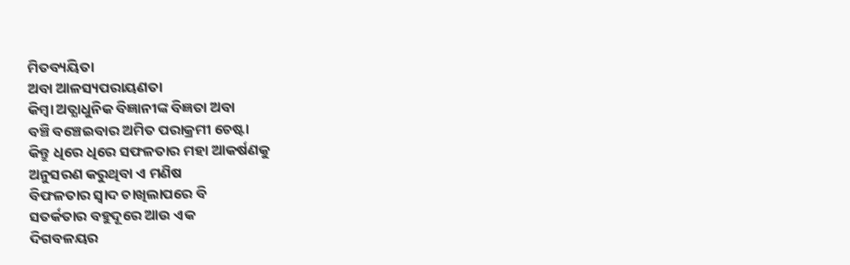ମିତବ୍ୟୟିତା
ଅବା ଆଳସ୍ୟପରାୟଣତା
କିମ୍ବା ଅତ୍ଯାଧୁନିକ ବିଜ୍ଞାନୀଙ୍କ ବିଜ୍ଞତା ଅବା
ବଞ୍ଚି ବଞ୍ଚେଇବାର ଅମିତ ପରାକ୍ରମୀ ଚେଷ୍ଟା
କିନ୍ତୁ ଧିରେ ଧିରେ ସଫଳତାର ମହା ଆକର୍ଷଣକୁ
ଅନୁସରଣ କରୁଥିବା ଏ ମଣିଷ
ବିଫଳତାର ସ୍ବାଦ ଚାଖିଲାପରେ ବି
ସତର୍କତାର ବହୁଦୂରେ ଆଉ ଏକ
ଦିଗବଳୟର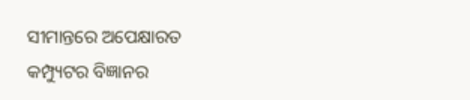ସୀମାନ୍ତରେ ଅପେକ୍ଷାରତ
କମ୍ପ୍ୟୁଟର ବିଜ୍ଞାନର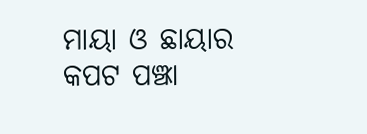ମାୟା ଓ ଛାୟାର
କପଟ ପଞ୍ଝା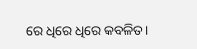ରେ ଧିରେ ଧିରେ କବଳିତ।